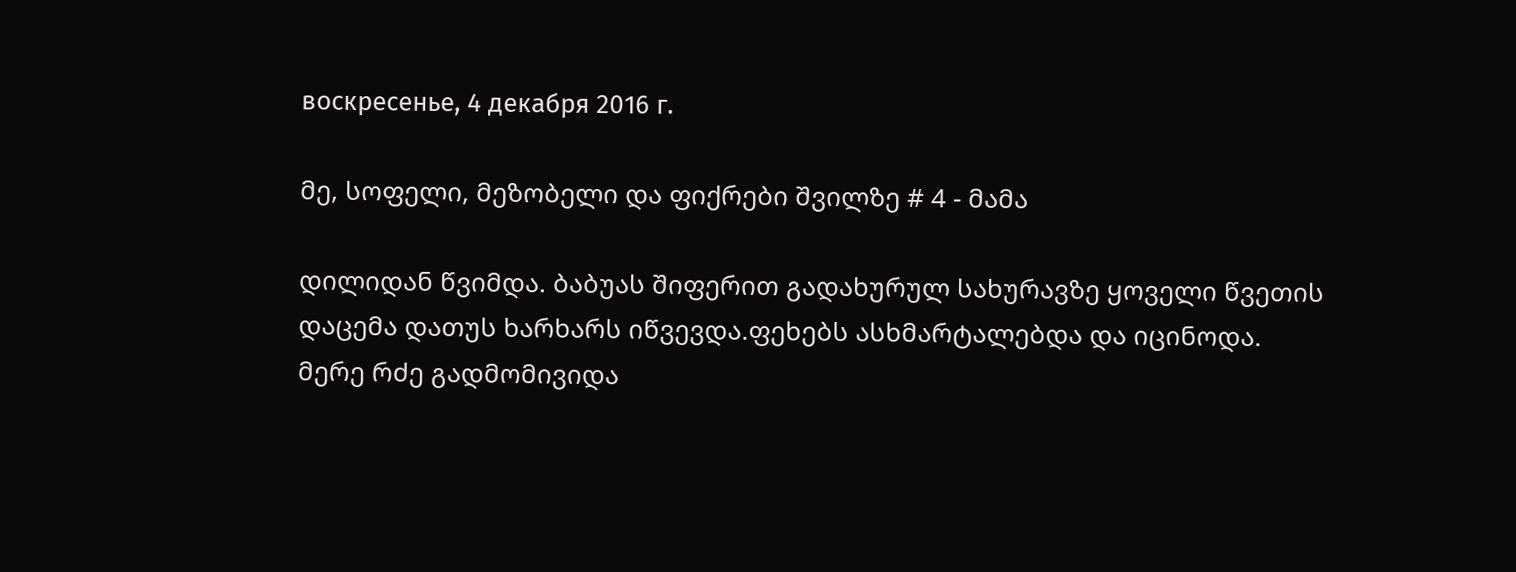воскресенье, 4 декабря 2016 г.

მე, სოფელი, მეზობელი და ფიქრები შვილზე # 4 - მამა

დილიდან წვიმდა. ბაბუას შიფერით გადახურულ სახურავზე ყოველი წვეთის დაცემა დათუს ხარხარს იწვევდა.ფეხებს ასხმარტალებდა და იცინოდა. მერე რძე გადმომივიდა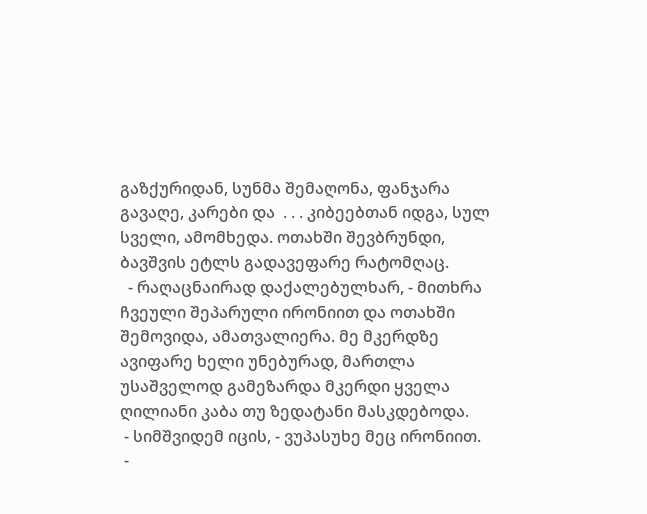გაზქურიდან, სუნმა შემაღონა, ფანჯარა გავაღე, კარები და  . . . კიბეებთან იდგა, სულ სველი, ამომხედა. ოთახში შევბრუნდი, ბავშვის ეტლს გადავეფარე რატომღაც.
  - რაღაცნაირად დაქალებულხარ, - მითხრა ჩვეული შეპარული ირონიით და ოთახში შემოვიდა, ამათვალიერა. მე მკერდზე ავიფარე ხელი უნებურად, მართლა უსაშველოდ გამეზარდა მკერდი ყველა ღილიანი კაბა თუ ზედატანი მასკდებოდა.
 - სიმშვიდემ იცის, - ვუპასუხე მეც ირონიით.
 -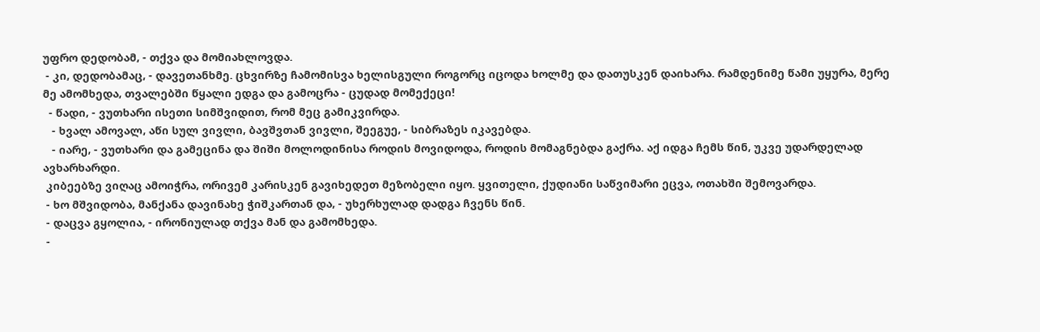უფრო დედობამ, - თქვა და მომიახლოვდა.
 - კი, დედობამაც, - დავეთანხმე. ცხვირზე ჩამომისვა ხელისგული როგორც იცოდა ხოლმე და დათუსკენ დაიხარა. რამდენიმე წამი უყურა, მერე მე ამომხედა, თვალებში წყალი ედგა და გამოცრა - ცუდად მომექეცი!
  - წადი, - ვუთხარი ისეთი სიმშვიდით, რომ მეც გამიკვირდა.
   - ხვალ ამოვალ, აწი სულ ვივლი, ბავშვთან ვივლი, შეეგუე, - სიბრაზეს იკავებდა.
   - იარე, - ვუთხარი და გამეცინა და შიში მოლოდინისა როდის მოვიდოდა, როდის მომაგნებდა გაქრა. აქ იდგა ჩემს წინ, უკვე უდარდელად ავხარხარდი.
 კიბეებზე ვიღაც ამოიჭრა, ორივემ კარისკენ გავიხედეთ მეზობელი იყო. ყვითელი, ქუდიანი საწვიმარი ეცვა, ოთახში შემოვარდა.
 - ხო მშვიდობა, მანქანა დავინახე ჭიშკართან და, - უხერხულად დადგა ჩვენს წინ.
 - დაცვა გყოლია, - ირონიულად თქვა მან და გამომხედა.
 -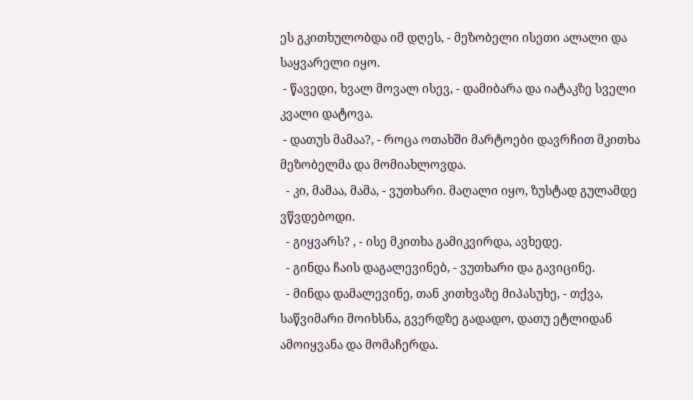ეს გკითხულობდა იმ დღეს, - მეზობელი ისეთი ალალი და  საყვარელი იყო.
 - წავედი, ხვალ მოვალ ისევ, - დამიბარა და იატაკზე სველი კვალი დატოვა.
 - დათუს მამაა?, - როცა ოთახში მარტოები დავრჩით მკითხა მეზობელმა და მომიახლოვდა.
  - კი, მამაა, მამა, - ვუთხარი. მაღალი იყო, ზუსტად გულამდე ვწვდებოდი.
  - გიყვარს? , - ისე მკითხა გამიკვირდა, ავხედე.
  - გინდა ჩაის დაგალევინებ, - ვუთხარი და გავიცინე.
  - მინდა დამალევინე, თან კითხვაზე მიპასუხე, - თქვა, საწვიმარი მოიხსნა, გვერდზე გადადო, დათუ ეტლიდან ამოიყვანა და მომაჩერდა.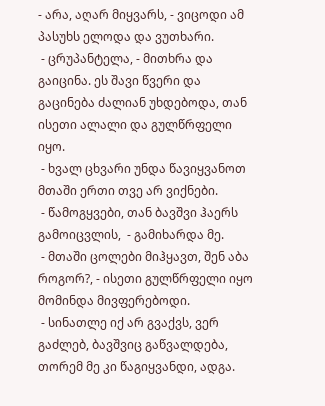- არა, აღარ მიყვარს, - ვიცოდი ამ პასუხს ელოდა და ვუთხარი.
 - ცრუპანტელა, - მითხრა და გაიცინა. ეს შავი წვერი და გაცინება ძალიან უხდებოდა, თან ისეთი ალალი და გულწრფელი იყო.
 - ხვალ ცხვარი უნდა წავიყვანოთ მთაში ერთი თვე არ ვიქნები.
 - წამოგყვები, თან ბავშვი ჰაერს გამოიცვლის,  - გამიხარდა მე.
 - მთაში ცოლები მიჰყავთ, შენ აბა როგორ?, - ისეთი გულწრფელი იყო მომინდა მივფერებოდი.
 - სინათლე იქ არ გვაქვს, ვერ გაძლებ, ბავშვიც გაწვალდება, თორემ მე კი წაგიყვანდი, ადგა.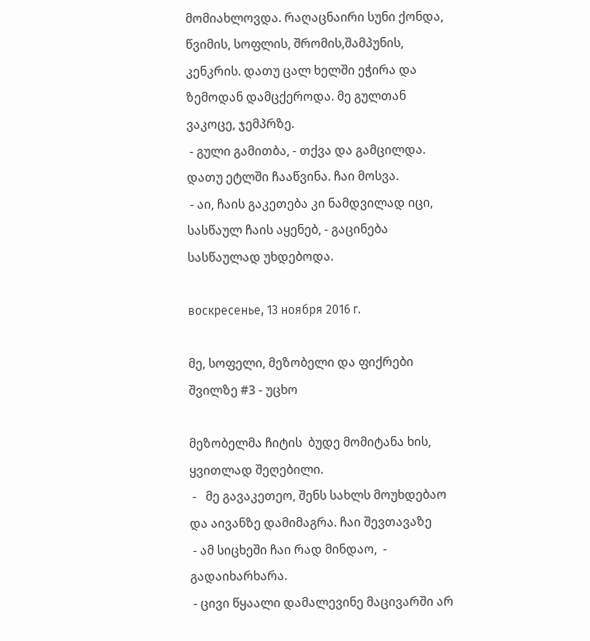მომიახლოვდა. რაღაცნაირი სუნი ქონდა, წვიმის, სოფლის, შრომის,შამპუნის, კენკრის. დათუ ცალ ხელში ეჭირა და ზემოდან დამცქეროდა. მე გულთან ვაკოცე, ჯემპრზე.
 - გული გამითბა, - თქვა და გამცილდა. დათუ ეტლში ჩააწვინა. ჩაი მოსვა.
 - აი, ჩაის გაკეთება კი ნამდვილად იცი, სასწაულ ჩაის აყენებ, - გაცინება სასწაულად უხდებოდა.

воскресенье, 13 ноября 2016 г.

მე, სოფელი, მეზობელი და ფიქრები შვილზე #3 - უცხო

მეზობელმა ჩიტის  ბუდე მომიტანა ხის, ყვითლად შეღებილი.
 -   მე გავაკეთეო, შენს სახლს მოუხდებაო და აივანზე დამიმაგრა. ჩაი შევთავაზე
 - ამ სიცხეში ჩაი რად მინდაო,  - გადაიხარხარა.
 - ცივი წყაალი დამალევინე მაცივარში არ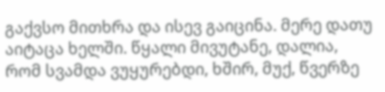გაქვსო მითხრა და ისევ გაიცინა. მერე დათუ აიტაცა ხელში. წყალი მივუტანე, დალია, რომ სვამდა ვუყურებდი, ხშირ, მუქ, წვერზე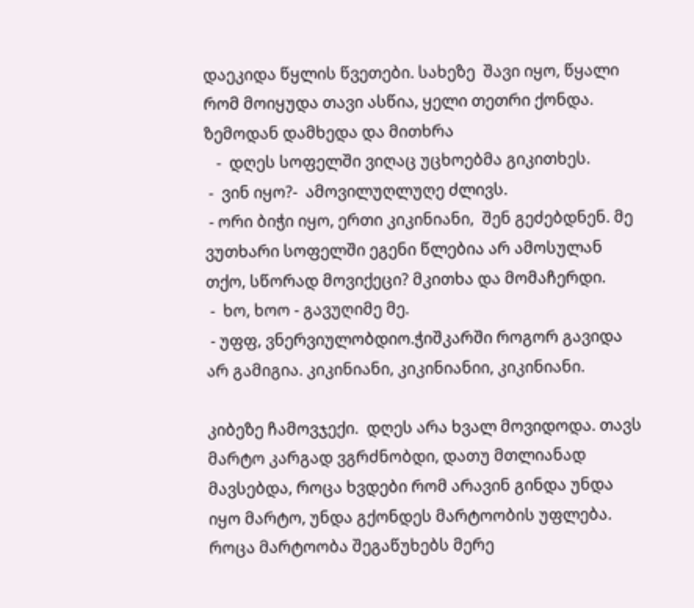დაეკიდა წყლის წვეთები. სახეზე  შავი იყო, წყალი რომ მოიყუდა თავი ასწია, ყელი თეთრი ქონდა. ზემოდან დამხედა და მითხრა
   -  დღეს სოფელში ვიღაც უცხოებმა გიკითხეს.
 -  ვინ იყო?-  ამოვილუღლუღე ძლივს.
 - ორი ბიჭი იყო, ერთი კიკინიანი,  შენ გეძებდნენ. მე ვუთხარი სოფელში ეგენი წლებია არ ამოსულან თქო, სწორად მოვიქეცი? მკითხა და მომაჩერდი.
 -  ხო, ხოო - გავუღიმე მე.
 - უფფ, ვნერვიულობდიო.ჭიშკარში როგორ გავიდა არ გამიგია. კიკინიანი, კიკინიანიი, კიკინიანი.

კიბეზე ჩამოვჯექი.  დღეს არა ხვალ მოვიდოდა. თავს მარტო კარგად ვგრძნობდი, დათუ მთლიანად მავსებდა, როცა ხვდები რომ არავინ გინდა უნდა იყო მარტო, უნდა გქონდეს მარტოობის უფლება. როცა მარტოობა შეგაწუხებს მერე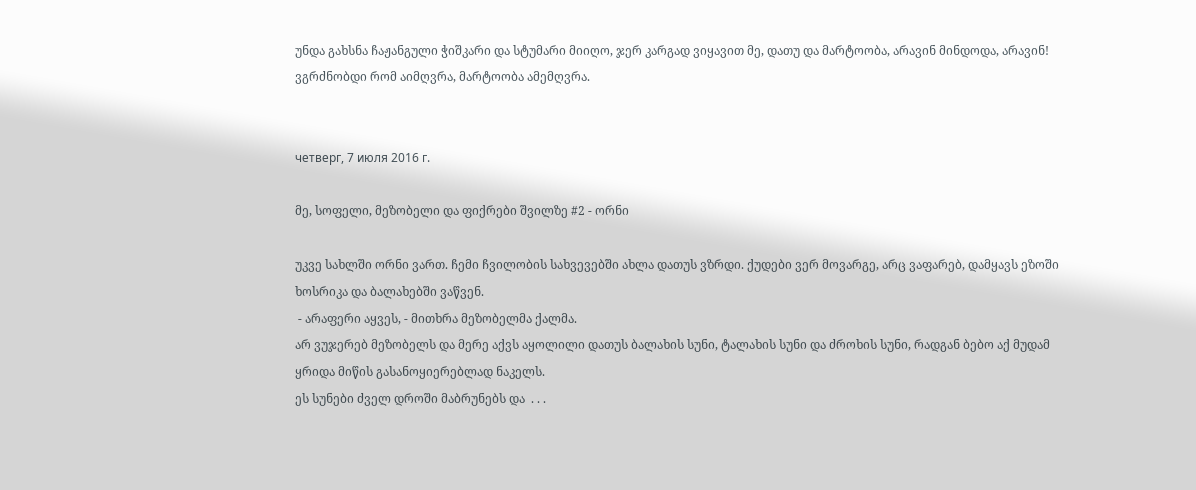უნდა გახსნა ჩაჟანგული ჭიშკარი და სტუმარი მიიღო, ჯერ კარგად ვიყავით მე, დათუ და მარტოობა, არავინ მინდოდა, არავინ! ვგრძნობდი რომ აიმღვრა, მარტოობა ამემღვრა.


четверг, 7 июля 2016 г.

მე, სოფელი, მეზობელი და ფიქრები შვილზე #2 - ორნი

უკვე სახლში ორნი ვართ. ჩემი ჩვილობის სახვევებში ახლა დათუს ვზრდი. ქუდები ვერ მოვარგე, არც ვაფარებ, დამყავს ეზოში ხოსრიკა და ბალახებში ვაწვენ.
 - არაფერი აყვეს, - მითხრა მეზობელმა ქალმა.
არ ვუჯერებ მეზობელს და მერე აქვს აყოლილი დათუს ბალახის სუნი, ტალახის სუნი და ძროხის სუნი, რადგან ბებო აქ მუდამ ყრიდა მიწის გასანოყიერებლად ნაკელს.
ეს სუნები ძველ დროში მაბრუნებს და  . . .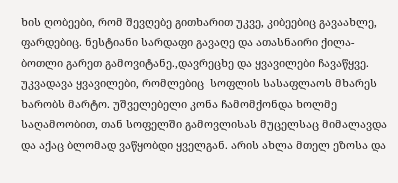ხის ღობეები, რომ შევღებე გითხარით უკვე, კიბეებიც გავაახლე, ფარდებიც. ნესტიანი სარდაფი გავაღე და ათასნაირი ქილა-ბოთლი გარეთ გამოვიტანე.,დავრეცხე და ყვავილები ჩავაწყვე. უკვადავა ყვავილები, რომლებიც  სოფლის სასაფლაოს მხარეს ხარობს მარტო. უშველებელი კონა ჩამომქონდა ხოლმე საღამოობით, თან სოფელში გამოვლისას მუცელსაც მიმალავდა და აქაც ბლომად ვაწყობდი ყველგან. არის ახლა მთელ ეზოსა და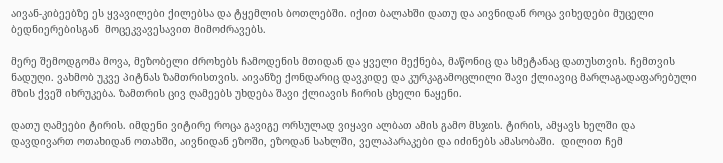აივან-კიბეებზე ეს ყვავილები ქილებსა და ტყემლის ბოთლებში. იქით ბალახში დათუ და აივნიდან როცა ვიხედები მუცელი ბედნიერებისგან  მოცეკვავესავით მიმოძრავებს.

მერე შემოდგომა მოვა, მეზობელი ძროხებს ჩამოდენის მთიდან და ყველი მექნება, მაწონიც და სმეტანაც დათუსთვის. ჩემთვის ნადუღი. ვახმობ უკვე პიტნას ზამთრისთვის. აივანზე ქონდარიც დავკიდე და კურკაგამოცლილი შავი ქლიავიც მარლაგადაფარებული მზის ქვეშ იხრუკება. ზამთრის ცივ ღამეებს უხდება შავი ქლიავის ჩირის ცხელი ნაყენი.

დათუ ღამეები ტირის. იმდენი ვიტირე როცა გავიგე ორსულად ვიყავი ალბათ ამის გამო მსჯის. ტირის, ამყავს ხელში და დავდივართ ოთახიდან ოთახში, აივნიდან ეზოში, ეზოდან სახლში, ველაპარაკები და იძინებს ამასობაში.  დილით ჩემ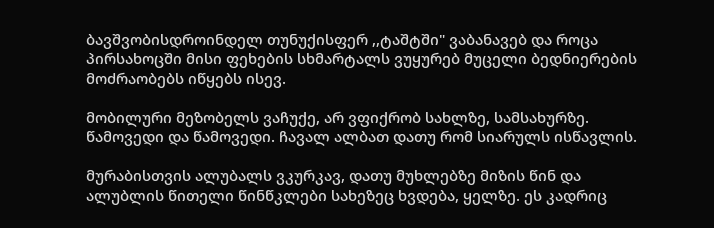ბავშვობისდროინდელ თუნუქისფერ ,,ტაშტში" ვაბანავებ და როცა პირსახოცში მისი ფეხების სხმარტალს ვუყურებ მუცელი ბედნიერების მოძრაობებს იწყებს ისევ.

მობილური მეზობელს ვაჩუქე, არ ვფიქრობ სახლზე, სამსახურზე. წამოვედი და წამოვედი. ჩავალ ალბათ დათუ რომ სიარულს ისწავლის.

მურაბისთვის ალუბალს ვკურკავ, დათუ მუხლებზე მიზის წინ და ალუბლის წითელი წინწკლები სახეზეც ხვდება, ყელზე. ეს კადრიც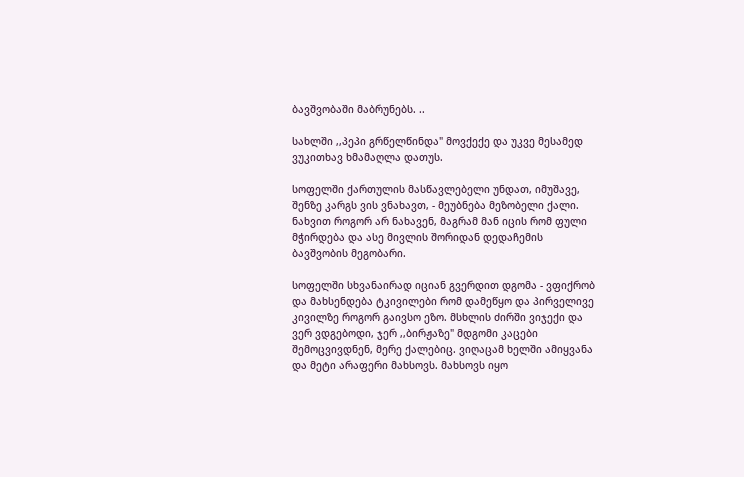ბავშვობაში მაბრუნებს. ..

სახლში ,,პეპი გრწელწინდა" მოვქექე და უკვე მესამედ ვუკითხავ ხმამაღლა დათუს.

სოფელში ქართულის მასწავლებელი უნდათ, იმუშავე, შენზე კარგს ვის ვნახავთ, - მეუბნება მეზობელი ქალი. ნახვით როგორ არ ნახავენ, მაგრამ მან იცის რომ ფული მჭირდება და ასე მივლის შორიდან დედაჩემის ბავშვობის მეგობარი.

სოფელში სხვანაირად იციან გვერდით დგომა - ვფიქრობ და მახსენდება ტკივილები რომ დამეწყო და პირველივე კივილზე როგორ გაივსო ეზო. მსხლის ძირში ვიჯექი და ვერ ვდგებოდი, ჯერ ,,ბირჟაზე" მდგომი კაცები შემოცვივდნენ, მერე ქალებიც. ვიღაცამ ხელში ამიყვანა და მეტი არაფერი მახსოვს. მახსოვს იყო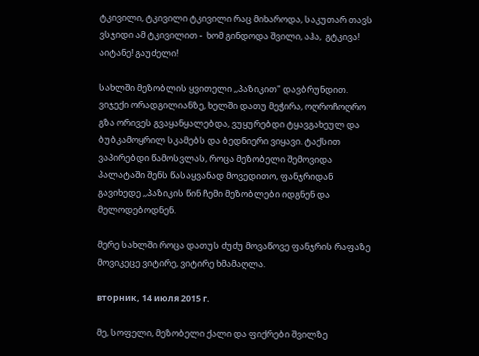ტკივილი, ტკივილი ტკივილი რაც მიხაროდა, საკუთარ თავს ვსჯიდი ამ ტკივილით -  ხომ გინდოდა შვილი, აჰა,  გტკივა! აიტანე! გაუძელი!

სახლში მეზობლის ყვითელი ,,პაზიკით" დავბრუნდით. ვიჯექი ორადგილიანზე, ხელში დათუ მეჭირა, ოღროჩოღრო გზა ორივეს გვაყანყალებდა, ვუყურებდი ტყავგახეულ და ბუბკამოყრილ სკამებს და ბედნიერი ვიყავი. ტაქსით ვაპირებდი წამოსვლას, როცა მეზობელი შემოვიდა პალატაში შენს წასაყვანად მოვედითო, ფანჯრიდან გავიხედე ,,პაზიკის წინ ჩემი მეზობლები იდგნენ და მელოდებოდნენ.

მერე სახლში როცა დათუს ძუძუ მოვაწოვე ფანჯრის რაფაზე მოვიკეცე ვიტირე, ვიტირე ხმამაღლა.

вторник, 14 июля 2015 г.

მე, სოფელი, მეზობელი ქალი და ფიქრები შვილზე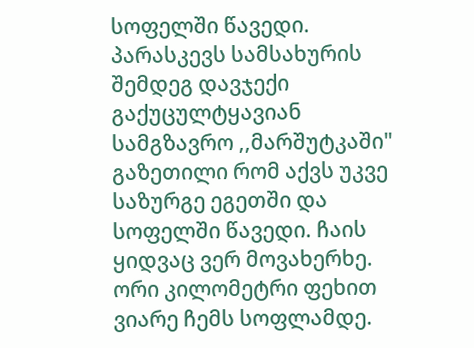სოფელში წავედი. პარასკევს სამსახურის შემდეგ დავჯექი გაქუცულტყავიან  სამგზავრო ,,მარშუტკაში" გაზეთილი რომ აქვს უკვე საზურგე ეგეთში და  სოფელში წავედი. ჩაის ყიდვაც ვერ მოვახერხე. ორი კილომეტრი ფეხით ვიარე ჩემს სოფლამდე.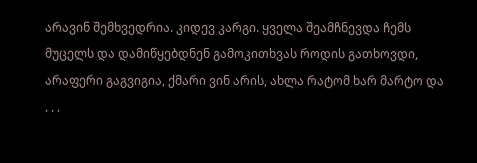არავინ შემხვედრია. კიდევ კარგი. ყველა შეამჩნევდა ჩემს მუცელს და დამიწყებდნენ გამოკითხვას როდის გათხოვდი, არაფერი გაგვიგია, ქმარი ვინ არის, ახლა რატომ ხარ მარტო და  . . .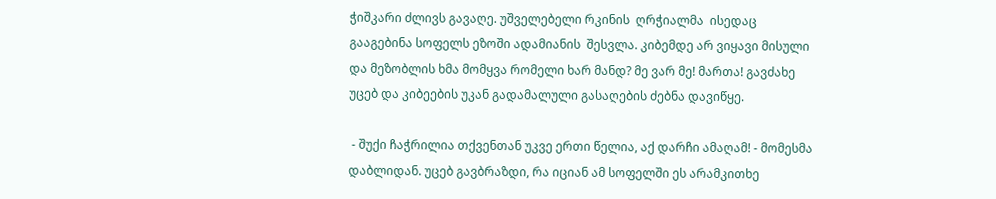ჭიშკარი ძლივს გავაღე. უშველებელი რკინის  ღრჭიალმა  ისედაც გააგებინა სოფელს ეზოში ადამიანის  შესვლა. კიბემდე არ ვიყავი მისული და მეზობლის ხმა მომყვა რომელი ხარ მანდ? მე ვარ მე! მართა! გავძახე უცებ და კიბეების უკან გადამალული გასაღების ძებნა დავიწყე.

 - შუქი ჩაჭრილია თქვენთან უკვე ერთი წელია, აქ დარჩი ამაღამ! - მომესმა დაბლიდან. უცებ გავბრაზდი, რა იციან ამ სოფელში ეს არამკითხე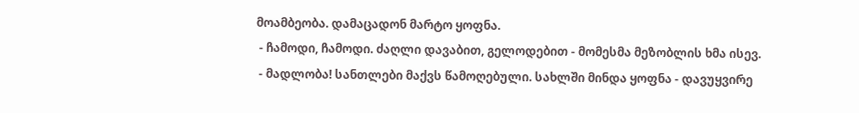მოამბეობა. დამაცადონ მარტო ყოფნა.
 - ჩამოდი, ჩამოდი. ძაღლი დავაბით, გელოდებით - მომესმა მეზობლის ხმა ისევ.
 - მადლობა! სანთლები მაქვს წამოღებული. სახლში მინდა ყოფნა - დავუყვირე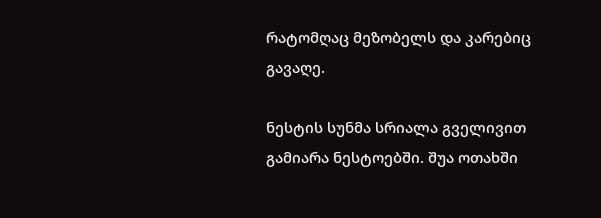რატომღაც მეზობელს და კარებიც გავაღე.

ნესტის სუნმა სრიალა გველივით გამიარა ნესტოებში. შუა ოთახში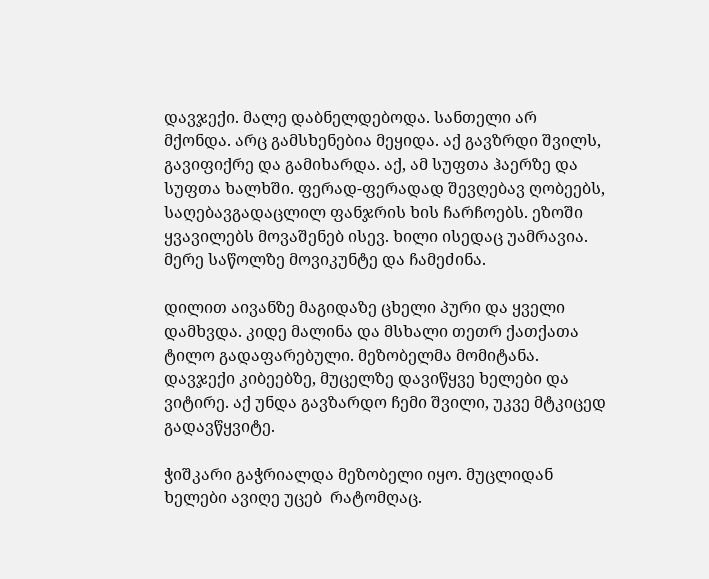დავჯექი. მალე დაბნელდებოდა. სანთელი არ მქონდა. არც გამსხენებია მეყიდა. აქ გავზრდი შვილს, გავიფიქრე და გამიხარდა. აქ, ამ სუფთა ჰაერზე და სუფთა ხალხში. ფერად-ფერადად შევღებავ ღობეებს, საღებავგადაცლილ ფანჯრის ხის ჩარჩოებს. ეზოში ყვავილებს მოვაშენებ ისევ. ხილი ისედაც უამრავია.  მერე საწოლზე მოვიკუნტე და ჩამეძინა.

დილით აივანზე მაგიდაზე ცხელი პური და ყველი დამხვდა. კიდე მალინა და მსხალი თეთრ ქათქათა ტილო გადაფარებული. მეზობელმა მომიტანა. დავჯექი კიბეებზე, მუცელზე დავიწყვე ხელები და ვიტირე. აქ უნდა გავზარდო ჩემი შვილი, უკვე მტკიცედ გადავწყვიტე.

ჭიშკარი გაჭრიალდა მეზობელი იყო. მუცლიდან ხელები ავიღე უცებ  რატომღაც.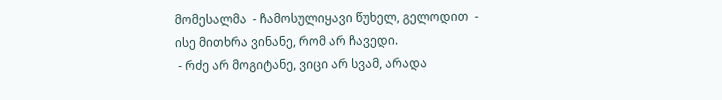მომესალმა  - ჩამოსულიყავი წუხელ, გელოდით  - ისე მითხრა ვინანე, რომ არ ჩავედი.
 - რძე არ მოგიტანე, ვიცი არ სვამ, არადა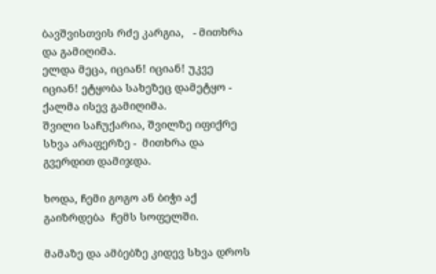ბავშვისთვის რძე კარგია,   - მითხრა და გამიღიმა.
ელდა მეცა, იციან! იციან! უკვე იციან! ეტყობა სახეზეც დამეტყო - ქალმა ისევ გამიღიმა.
შვილი საჩუქარია, შვილზე იფიქრე სხვა არაფერზე -  მითხრა და გვერდით დამიჯდა.

ხოდა, ჩემი გოგო ან ბიჭი აქ გაიზრდება  ჩემს სოფელში.

მამაზე და ამბებზე კიდევ სხვა დროს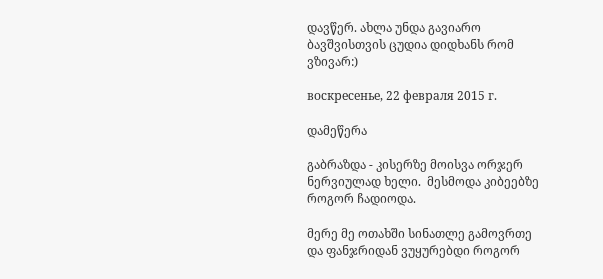დავწერ. ახლა უნდა გავიარო ბავშვისთვის ცუდია დიდხანს რომ ვზივარ:)

воскресенье, 22 февраля 2015 г.

დამეწერა

გაბრაზდა - კისერზე მოისვა ორჯერ ნერვიულად ხელი.  მესმოდა კიბეებზე როგორ ჩადიოდა.

მერე მე ოთახში სინათლე გამოვრთე და ფანჯრიდან ვუყურებდი როგორ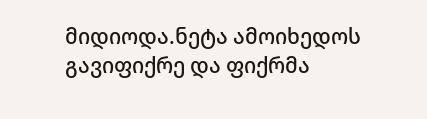მიდიოდა.ნეტა ამოიხედოს გავიფიქრე და ფიქრმა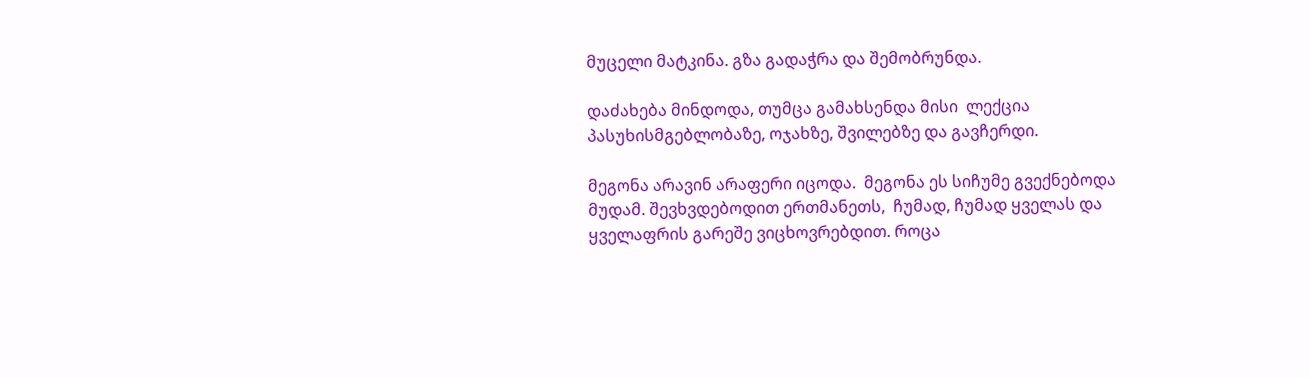მუცელი მატკინა. გზა გადაჭრა და შემობრუნდა.

დაძახება მინდოდა, თუმცა გამახსენდა მისი  ლექცია პასუხისმგებლობაზე, ოჯახზე, შვილებზე და გავჩერდი.

მეგონა არავინ არაფერი იცოდა.  მეგონა ეს სიჩუმე გვექნებოდა მუდამ. შევხვდებოდით ერთმანეთს,  ჩუმად, ჩუმად ყველას და ყველაფრის გარეშე ვიცხოვრებდით. როცა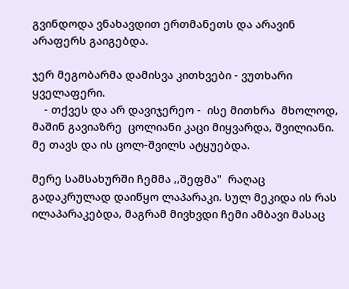გვინდოდა ვნახავდით ერთმანეთს და არავინ არაფერს გაიგებდა.

ჯერ მეგობარმა დამისვა კითხვები - ვუთხარი ყველაფერი.
    - თქვეს და არ დავიჯერეო -  ისე მითხრა  მხოლოდ,  მაშინ გავიაზრე  ცოლიანი კაცი მიყვარდა, შვილიანი.  მე თავს და ის ცოლ-შვილს ატყუებდა.

მერე სამსახურში ჩემმა ,,შეფმა"  რაღაც გადაკრულად დაიწყო ლაპარაკი. სულ მეკიდა ის რას ილაპარაკებდა, მაგრამ მივხვდი ჩემი ამბავი მასაც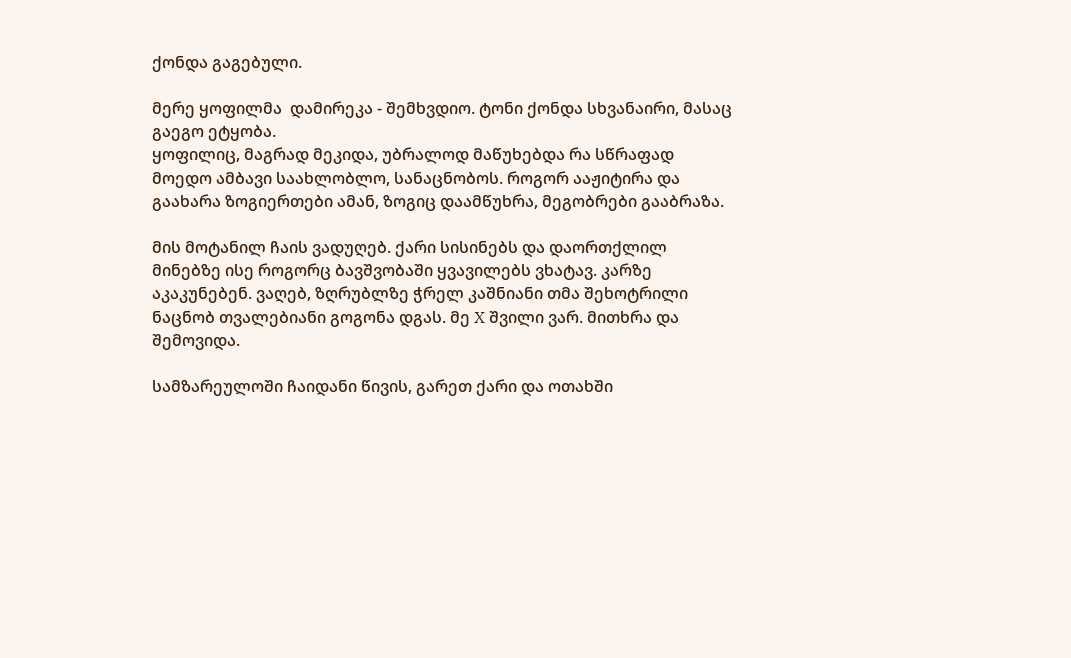ქონდა გაგებული.

მერე ყოფილმა  დამირეკა - შემხვდიო. ტონი ქონდა სხვანაირი, მასაც გაეგო ეტყობა.
ყოფილიც, მაგრად მეკიდა, უბრალოდ მაწუხებდა რა სწრაფად მოედო ამბავი საახლობლო, სანაცნობოს. როგორ ააჟიტირა და გაახარა ზოგიერთები ამან, ზოგიც დაამწუხრა, მეგობრები გააბრაზა.

მის მოტანილ ჩაის ვადუღებ. ქარი სისინებს და დაორთქლილ მინებზე ისე როგორც ბავშვობაში ყვავილებს ვხატავ. კარზე აკაკუნებენ. ვაღებ, ზღრუბლზე ჭრელ კაშნიანი თმა შეხოტრილი ნაცნობ თვალებიანი გოგონა დგას. მე X შვილი ვარ. მითხრა და შემოვიდა.

სამზარეულოში ჩაიდანი წივის, გარეთ ქარი და ოთახში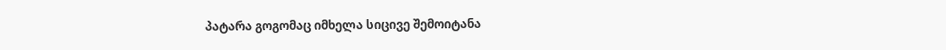პატარა გოგომაც იმხელა სიცივე შემოიტანა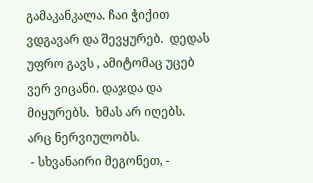გამაკანკალა. ჩაი ჭიქით ვდგავარ და შევყურებ.  დედას უფრო გავს , ამიტომაც უცებ ვერ ვიცანი. დაჯდა და მიყურებს.  ხმას არ იღებს. არც ნერვიულობს.
 - სხვანაირი მეგონეთ, -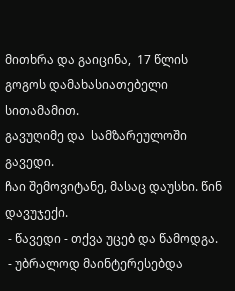მითხრა და გაიცინა,  17 წლის გოგოს დამახასიათებელი სითამამით.
გავუღიმე და  სამზარეულოში გავედი.
ჩაი შემოვიტანე, მასაც დაუსხი. წინ დავუჯექი.
 - წავედი - თქვა უცებ და წამოდგა.
 - უბრალოდ მაინტერესებდა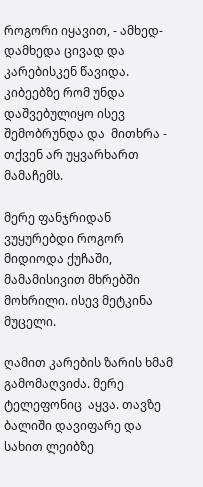როგორი იყავით, - ამხედ-დამხედა ცივად და კარებისკენ წავიდა.
კიბეებზე რომ უნდა დაშვებულიყო ისევ შემობრუნდა და  მითხრა - თქვენ არ უყვარხართ მამაჩემს.

მერე ფანჯრიდან ვუყურებდი როგორ მიდიოდა ქუჩაში, მამამისივით მხრებში მოხრილი. ისევ მეტკინა მუცელი.

ღამით კარების ზარის ხმამ გამომაღვიძა. მერე ტელეფონიც  აყვა. თავზე ბალიში დავიფარე და სახით ლეიბზე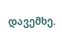დავემხე.